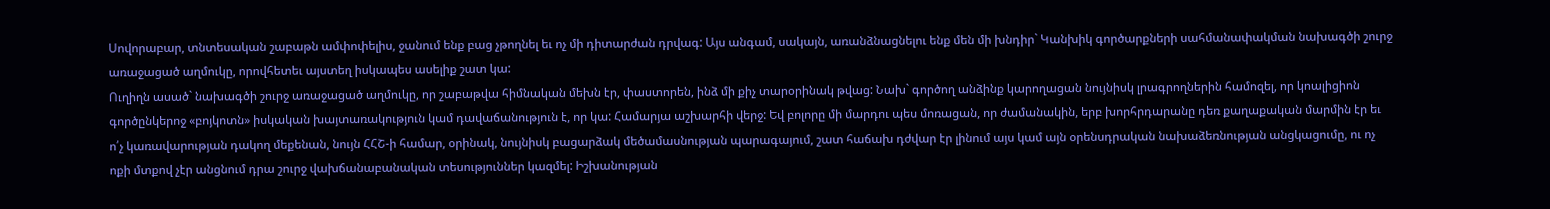Սովորաբար, տնտեսական շաբաթն ամփոփելիս, ջանում ենք բաց չթողնել եւ ոչ մի դիտարժան դրվագ: Այս անգամ, սակայն, առանձնացնելու ենք մեն մի խնդիր` Կանխիկ գործարքների սահմանափակման նախագծի շուրջ առաջացած աղմուկը, որովհետեւ այստեղ իսկապես ասելիք շատ կա:
Ուղիղն ասած` նախագծի շուրջ առաջացած աղմուկը, որ շաբաթվա հիմնական մեխն էր, փաստորեն, ինձ մի քիչ տարօրինակ թվաց: Նախ` գործող անձինք կարողացան նույնիսկ լրագրողներին համոզել, որ կոալիցիոն գործընկերոջ «բոյկոտն» իսկական խայտառակություն կամ դավաճանություն է, որ կա: Համարյա աշխարհի վերջ: Եվ բոլորը մի մարդու պես մոռացան, որ ժամանակին, երբ խորհրդարանը դեռ քաղաքական մարմին էր եւ ո՛չ կառավարության դակող մեքենան, նույն ՀՀՇ-ի համար, օրինակ, նույնիսկ բացարձակ մեծամասնության պարագայում, շատ հաճախ դժվար էր լինում այս կամ այն օրենսդրական նախաձեռնության անցկացումը, ու ոչ ոքի մտքով չէր անցնում դրա շուրջ վախճանաբանական տեսություններ կազմել: Իշխանության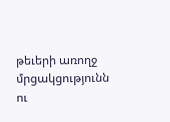թեւերի առողջ մրցակցությունն ու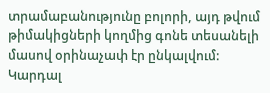տրամաբանությունը բոլորի, այդ թվում թիմակիցների կողմից գոնե տեսանելի մասով օրինաչափ էր ընկալվում: Կարդալ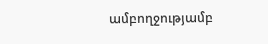ամբողջությամբ